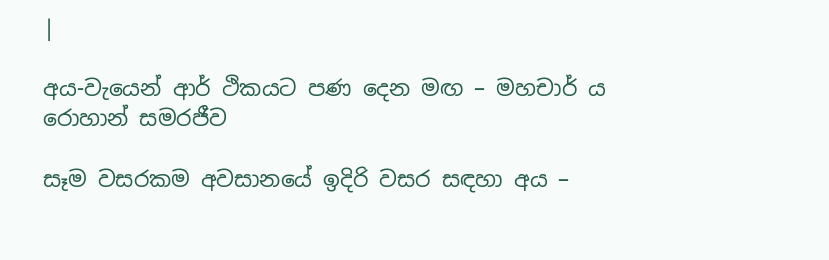|

අය-වැයෙන් ආර් ථිකයට පණ දෙන මඟ – මහචාර් ය රොහාන් සමරජීව

සෑම වසරකම අවසානයේ ඉදිරි වසර සඳහා අය –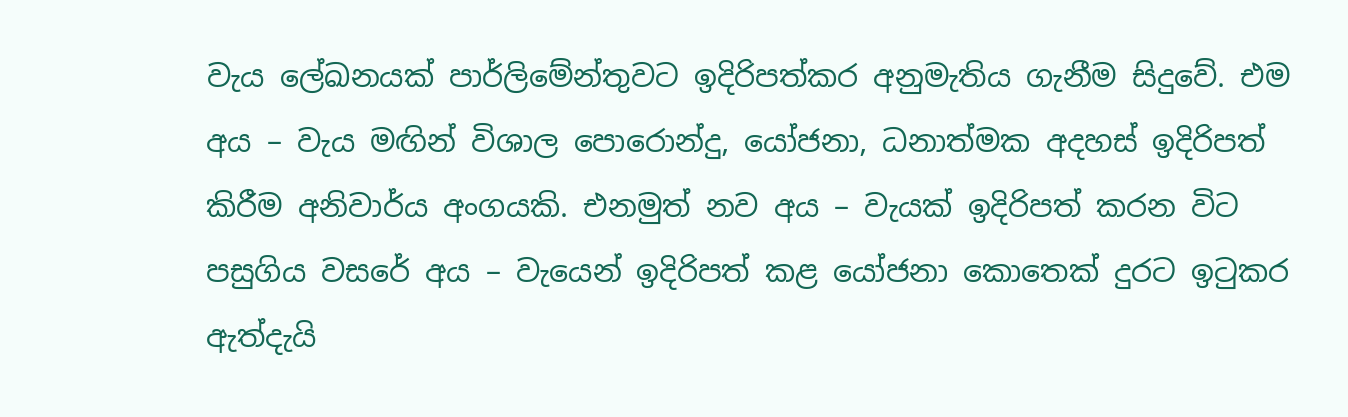වැය ලේඛනයක් පාර්ලිමේන්තුවට ඉදිරිපත්කර අනුමැතිය ගැනීම සිදුවේ. එම අය – වැය මඟින් විශාල පොරොන්දු, යෝජනා, ධනාත්මක අදහස් ඉදිරිපත් කිරීම අනිවාර්ය අංගයකි. එනමුත් නව අය – වැයක් ඉදිරිපත් කරන විට පසුගිය වසරේ අය – වැයෙන් ඉදිරිපත් කළ යෝජනා කොතෙක් දුරට ඉටුකර ඇත්දැයි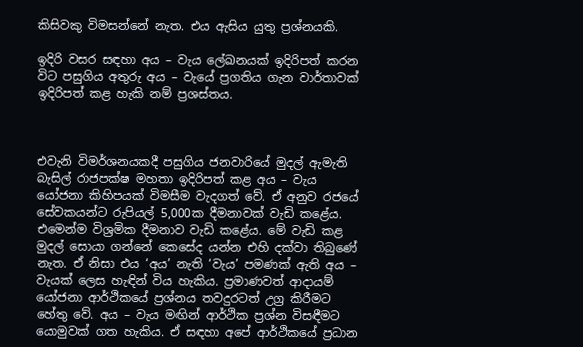කිසිවකු විමසන්නේ නැත. එය ඇසිය යුතු ප්‍රශ්නයකි.

ඉදිරි වසර සඳහා අය – වැය ලේඛනයක් ඉදිරිපත් කරන විට පසුගිය අතුරු අය – වැයේ ප්‍රගතිය ගැන වාර්තාවක් ඉදිරිපත් කළ හැකි නම් ප්‍රශස්තය.



එවැනි විමර්ශනයකදී පසුගිය ජනවාරියේ මුදල් ඇමැති බැසිල් රාජපක්ෂ මහතා ඉදිරිපත් කළ අය – වැය යෝජනා කිහිපයක් විමසීම වැදගත් වේ. ඒ අනුව රජයේ සේවකයන්ට රුපියල් 5,000ක දීමනාවක් වැඩි කළේය. එමෙන්ම විශ්‍රමික දීමනාව වැඩි කළේය. මේ වැඩි කළ මුදල් සොයා ගන්නේ කෙසේද යන්න එහි දක්වා තිබුණේ නැත. ඒ නිසා එය ‘අය’ නැති ‘වැය’ පමණක් ඇති අය – වැයක් ලෙස හැඳින් විය හැකිය. ප්‍රමාණවත් ආදායම් යෝජනා ආර්ථිකයේ ප්‍රශ්නය තවදුරටත් උග්‍ර කිරීමට හේතු වේ. අය – වැය මඟින් ආර්ථික ප්‍රශ්න විසඳීමට යොමුවක් ගත හැකිය. ඒ සඳහා අපේ ආර්ථිකයේ ප්‍රධාන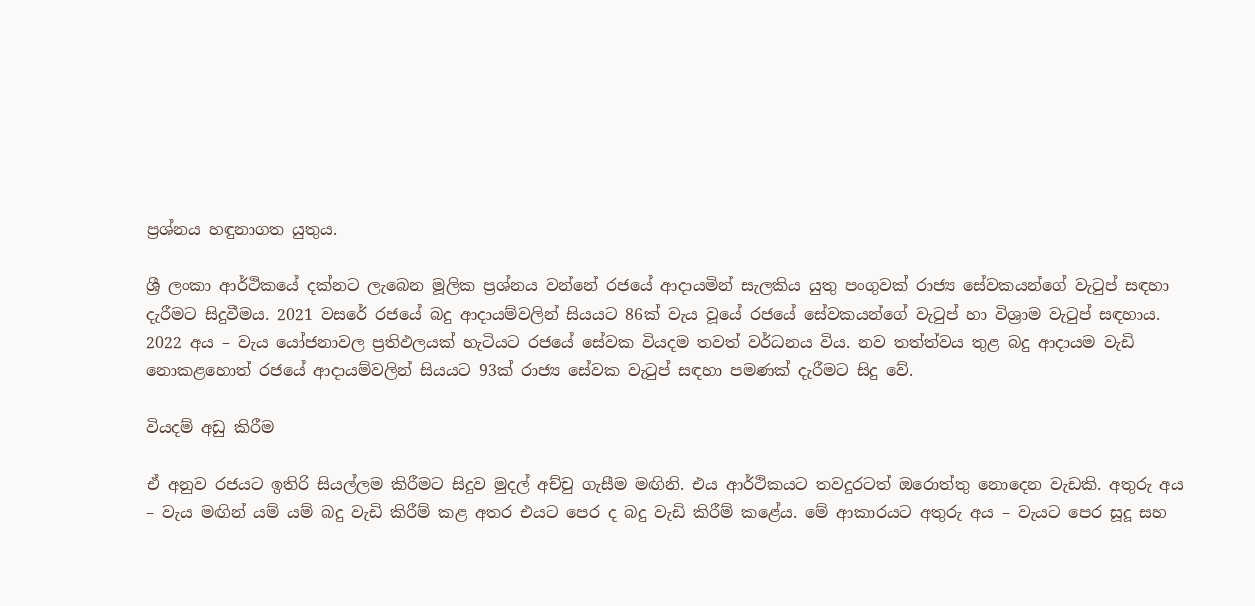ප්‍රශ්නය හඳුනාගත යුතුය.

ශ්‍රී ලංකා ආර්ථිකයේ දක්නට ලැබෙන මූලික ප්‍රශ්නය වන්නේ රජයේ ආදායමින් සැලකිය යුතු පංගුවක් රාජ්‍ය සේවකයන්ගේ වැටුප් සඳහා දැරීමට සිදුවීමය. 2021 වසරේ රජයේ බදු ආදායම්වලින් සියයට 86ක් වැය වූයේ රජයේ සේවකයන්ගේ වැටුප් හා විශ්‍රාම වැටුප් සඳහාය. 2022 අය – වැය යෝජනාවල ප්‍රතිඵලයක් හැටියට රජයේ සේවක වියදම තවත් වර්ධනය විය. නව තත්ත්වය තුළ බදු ආදායම වැඩි නොකළහොත් රජයේ ආදායම්වලින් සියයට 93ක් රාජ්‍ය සේවක වැටුප් සඳහා පමණක් දැරීමට සිදු වේ.

වියදම් අඩු කිරීම

ඒ අනුව රජයට ඉතිරි සියල්ලම කිරීමට සිදුව මුදල් අච්චු ගැසීම මඟිනි. එය ආර්ථිකයට තවදුරටත් ඔරොත්තු නොදෙන වැඩකි. අතුරු අය – වැය මඟින් යම් යම් බදු වැඩි කිරීම් කළ අතර එයට පෙර ද බදු වැඩි කිරීම් කළේය. මේ ආකාරයට අතුරු අය – වැයට පෙර සූදූ සහ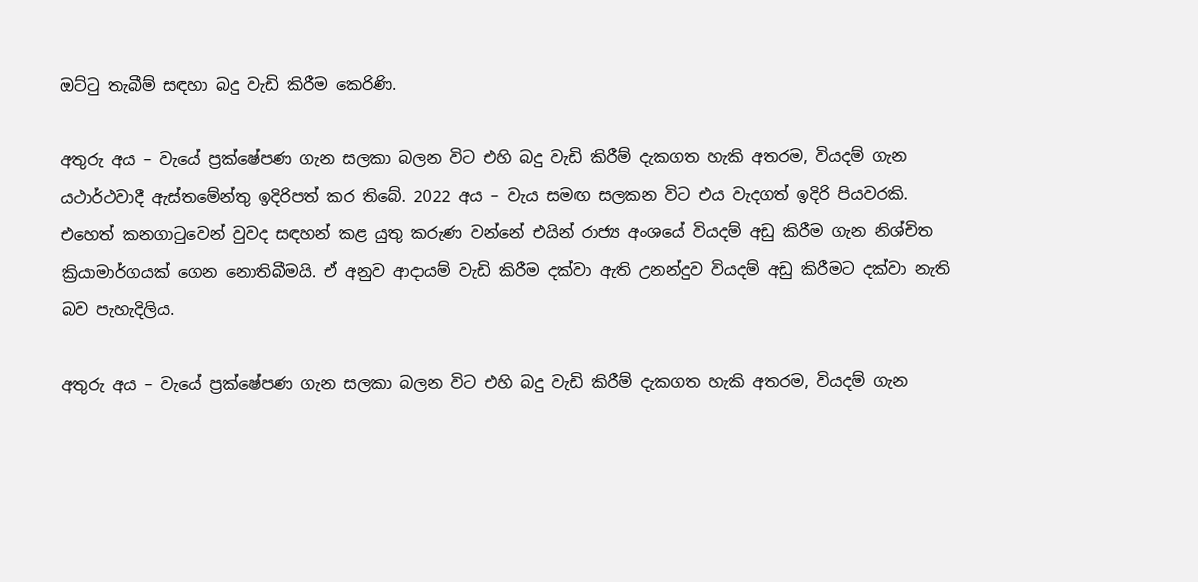ඔට්ටු තැබීම් සඳහා බදු වැඩි කිරීම කෙරිණි.

අතුරු අය – වැයේ ප්‍රක්ෂේපණ ගැන සලකා බලන විට එහි බදු වැඩි කිරීම් දැකගත හැකි අතරම, වියදම් ගැන යථාර්ථවාදී ඇස්තමේන්තු ඉදිරිපත් කර තිබේ. 2022 අය – වැය සමඟ සලකන විට එය වැදගත් ඉදිරි පියවරකි. එහෙත් කනගාටුවෙන් වුවද සඳහන් කළ යුතු කරුණ වන්නේ එයින් රාජ්‍ය අංශයේ වියදම් අඩු කිරීම ගැන නිශ්චිත ක්‍රියාමාර්ගයක් ගෙන නොතිබීමයි. ඒ අනුව ආදායම් වැඩි කිරීම දක්වා ඇති උනන්දුව වියදම් අඩු කිරීමට දක්වා නැති බව පැහැදිලිය.

අතුරු අය – වැයේ ප්‍රක්ෂේපණ ගැන සලකා බලන විට එහි බදු වැඩි කිරීම් දැකගත හැකි අතරම, වියදම් ගැන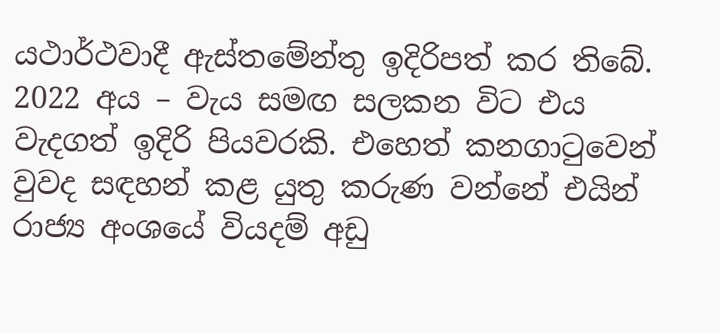යථාර්ථවාදී ඇස්තමේන්තු ඉදිරිපත් කර තිබේ. 2022 අය – වැය සමඟ සලකන විට එය වැදගත් ඉදිරි පියවරකි. එහෙත් කනගාටුවෙන් වුවද සඳහන් කළ යුතු කරුණ වන්නේ එයින් රාජ්‍ය අංශයේ වියදම් අඩු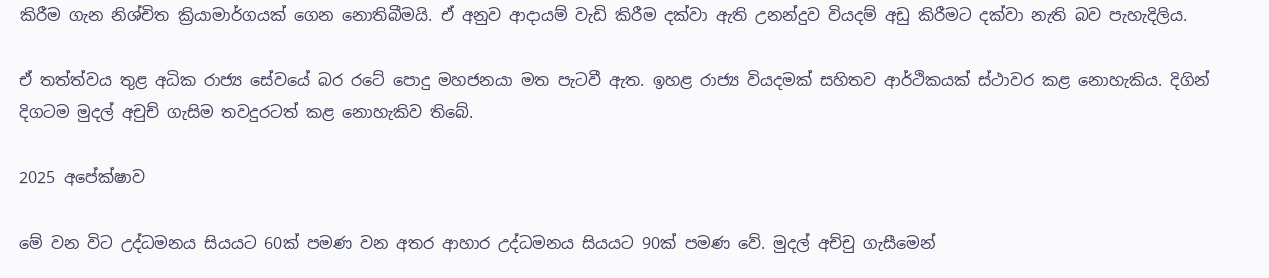කිරීම ගැන නිශ්චිත ක්‍රියාමාර්ගයක් ගෙන නොතිබීමයි. ඒ අනුව ආදායම් වැඩි කිරීම දක්වා ඇති උනන්දුව වියදම් අඩු කිරීමට දක්වා නැති බව පැහැදිලිය.

ඒ තත්ත්වය තුළ අධික රාජ්‍ය සේවයේ බර රටේ පොදු මහජනයා මත පැටවී ඇත. ඉහළ රාජ්‍ය වියදමක් සහිතව ආර්ථිකයක් ස්ථාවර කළ නොහැකිය. දිගින් දිගටම මුදල් අචුච් ගැසිම තවදුරටත් කළ නොහැකිව තිබේ.

2025 අපේක්ෂාව

මේ වන විට උද්ධමනය සියයට 60ක් පමණ වන අතර ආහාර උද්ධමනය සියයට 90ක් පමණ වේ. මුදල් අච්චු ගැසීමෙන්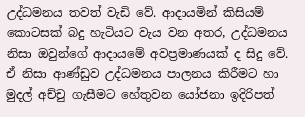උද්ධමනය තවත් වැඩි වේ. ආදායමින් කිසියම් කොටසක් බදු හැටියට වැය වන අතර, උද්ධමනය නිසා ඔවුන්ගේ ආදායමේ අවප්‍රමාණයක් ද සිදු වේ. ඒ නිසා ආණ්ඩුව උද්ධමනය පාලනය කිරීමට හා මුදල් අච්චු ගැසීමට හේතුවන යෝජනා ඉදිරිපත්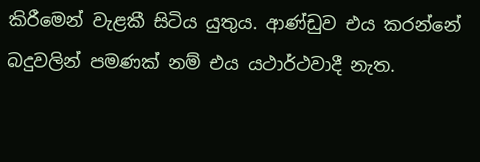කිරීමෙන් වැළකී සිටිය යුතුය. ආණ්ඩුව එය කරන්නේ බදුවලින් පමණක් නම් එය යථාර්ථවාදී නැත.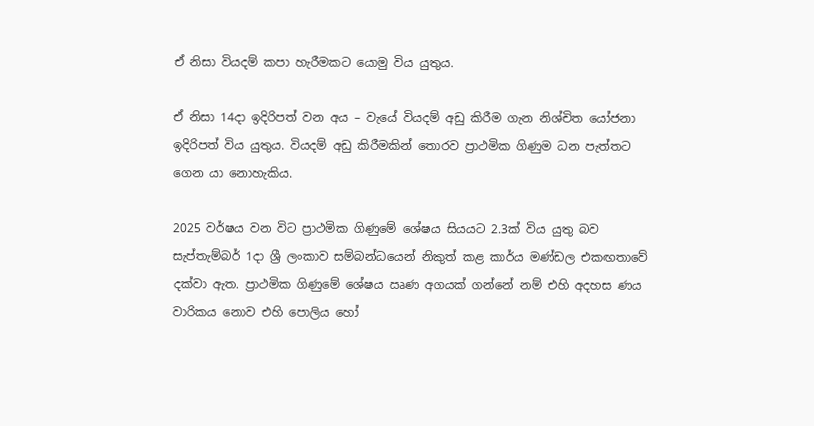ඒ නිසා වියදම් කපා හැරීමකට යොමු විය යුතුය.

ඒ නිසා 14දා ඉදිරිපත් වන අය – වැයේ වියදම් අඩු කිරීම ගැන නිශ්චිත යෝජනා ඉදිරිපත් විය යුතුය. වියදම් අඩු කිරීමකින් තොරව ප්‍රාථමික ගිණුම ධන පැත්තට ගෙන යා නොහැකිය.

2025 වර්ෂය වන විට ප්‍රාථමික ගිණුමේ ශේෂය සියයට 2.3ක් විය යුතු බව සැප්තැම්බර් 1දා ශ්‍රී ලංකාව සම්බන්ධයෙන් නිකුත් කළ කාර්ය මණ්ඩල එකඟතාවේ දක්වා ඇත. ප්‍රාථමික ගිණුමේ ශේෂය ඍණ අගයක් ගන්නේ නම් එහි අදහස ණය වාරිකය නොව එහි පොලිය හෝ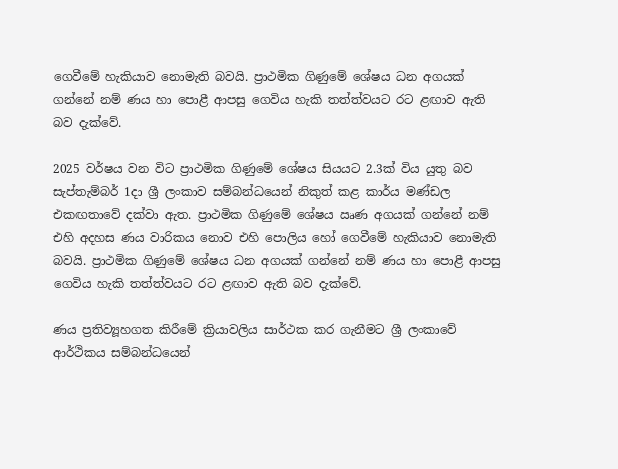ගෙවීමේ හැකියාව නොමැති බවයි. ප්‍රාථමික ගිණුමේ ශේෂය ධන අගයක් ගන්නේ නම් ණය හා පොළී ආපසු ගෙවිය හැකි තත්ත්වයට රට ළඟාව ඇති බව දැක්වේ.

2025 වර්ෂය වන විට ප්‍රාථමික ගිණුමේ ශේෂය සියයට 2.3ක් විය යුතු බව සැප්තැම්බර් 1දා ශ්‍රී ලංකාව සම්බන්ධයෙන් නිකුත් කළ කාර්ය මණ්ඩල එකඟතාවේ දක්වා ඇත. ප්‍රාථමික ගිණුමේ ශේෂය ඍණ අගයක් ගන්නේ නම් එහි අදහස ණය වාරිකය නොව එහි පොලිය හෝ ගෙවීමේ හැකියාව නොමැති බවයි. ප්‍රාථමික ගිණුමේ ශේෂය ධන අගයක් ගන්නේ නම් ණය හා පොළී ආපසු ගෙවිය හැකි තත්ත්වයට රට ළඟාව ඇති බව දැක්වේ.

ණය ප්‍රතිව්‍යූහගත කිරීමේ ක්‍රියාවලිය සාර්ථක කර ගැනීමට ශ්‍රී ලංකාවේ ආර්ථිකය සම්බන්ධයෙන්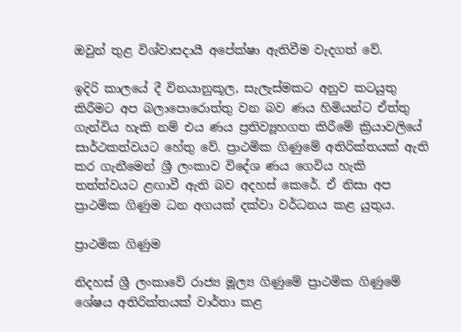ඔවුන් තුළ විශ්වාසදායී අපේක්ෂා ඇතිවීම වැදගත් වේ.

ඉදිරි කාලයේ දී විනයානුකූල, සැලැස්මකට අනුව කටයුතු කිරීමට අප බලාපො‍රොත්තු වන බව ණය හිමියන්ට ඒත්තු ගැන්විය හැකි නම් එය ණය ප්‍රතිව්‍යූහගත කිරීමේ ක්‍රියාවලියේ සාර්ථකත්වයට හේතු වේ. ප්‍රාථමික ගිණුමේ අතිරික්තයක් ඇති කර ගැනීමෙන් ශ්‍රී ලංකාව විදේශ ණය ගෙවිය හැකි තත්ත්වයට ළඟාවී ඇති බව අදහස් කෙරේ. ඒ නිසා අප ප්‍රාථමික ගිණුම ධන අගයක් දක්වා වර්ධනය කළ යුතුය.

ප්‍රාථමික ගිණුම

නිදහස් ශ්‍රී ලංකාවේ රාජ්‍ය මූල්‍ය ගිණුමේ ප්‍රාථමික ගිණුමේ ශේෂය අතිරික්තයක් වාර්තා කළ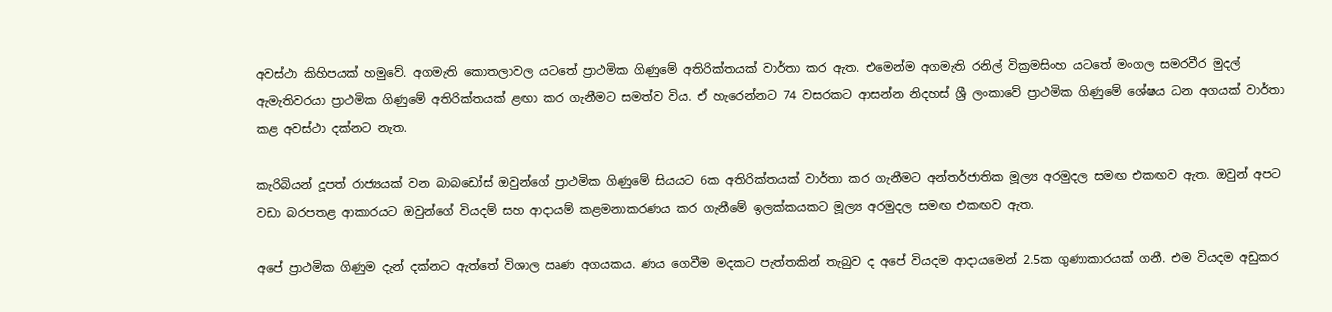අවස්ථා කිහිපයක් හමුවේ. අගමැති කොතලාවල යටතේ ප්‍රාථමික ගිණුමේ අතිරික්තයක් වාර්තා කර ඇත. එමෙන්ම අගමැති රනිල් වික්‍රමසිංහ යටතේ මංගල සමරවීර මුදල් ඇමැතිවරයා ප්‍රාථමික ගිණුමේ අතිරික්තයක් ළඟා කර ගැනීමට සමත්ව විය. ඒ හැරෙන්නට 74 වසරකට ආසන්න නිදහස් ශ්‍රී ලංකාවේ ප්‍රාථමික ගිණුමේ ශේෂය ධන අගයක් වාර්තා කළ අවස්ථා දක්නට නැත.

කැරිබියන් දූපත් රාජ්‍යයක් වන බාබ‍ඩෝස් ඔවුන්ගේ ප්‍රාථමික ගිණුමේ සියයට 6ක අතිරික්තයක් වාර්තා කර ගැනීමට අන්තර්ජාතික මූල්‍ය අරමුදල සමඟ එකඟව ඇත. ඔවුන් අපට වඩා බරපතළ ආකාරයට ඔවුන්ගේ වියදම් සහ ආදායම් කළමනාකරණය කර ගැනීමේ ඉලක්කයකට මූල්‍ය අරමුදල සමඟ එකඟව ඇත.

අපේ ප්‍රාථමික ගිණුම දැන් දක්නට ඇත්තේ විශාල ඍණ අගයකය. ණය ගෙවීම මදකට පැත්තකින් තැබුව ද අපේ වියදම ආදායමෙන් 2.5ක ගුණාකාරයක් ගනී. එම වියදම අඩුකර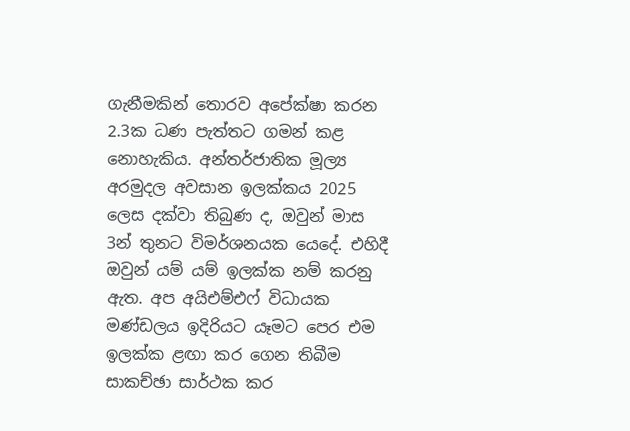ගැනීමකින් තොරව අපේක්ෂා කරන 2.3ක ධණ පැත්තට ගමන් කළ නොහැකිය. අන්තර්ජාතික මූල්‍ය අරමුදල අවසාන ඉලක්කය 2025 ලෙස දක්වා තිබුණ ද, ඔවුන් මාස 3න් තුනට විමර්ශනයක යෙදේ. එහිදී ඔවුන් යම් යම් ඉලක්ක නම් කරනු ඇත. අප අයිඑම්එෆ් විධායක මණ්ඩලය ඉදිරියට යෑමට පෙර එම ඉලක්ක ළඟා කර ගෙන තිබීම සාකච්ඡා සාර්ථක කර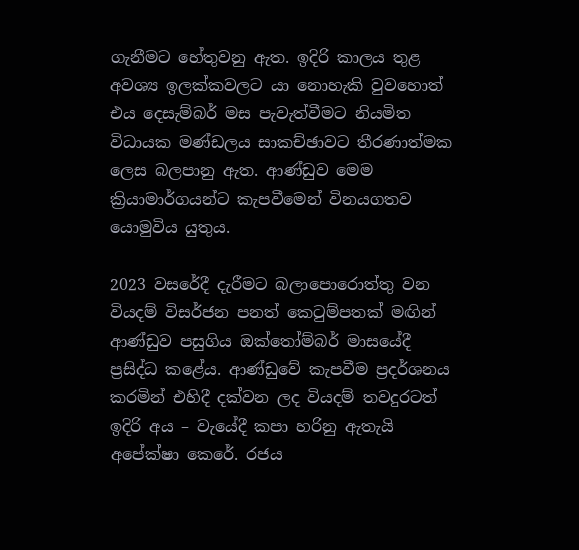ගැනීමට හේතුවනු ඇත. ඉදිරි කාලය තුළ අවශ්‍ය ඉලක්කවලට යා නොහැකි වුවහොත් එය දෙසැම්බර් මස පැවැත්වීමට නියමිත විධායක මණ්ඩලය සාකච්ඡාවට තීරණාත්මක ලෙස බලපානු ඇත. ආණ්ඩුව මෙම ක්‍රියාමාර්ගයන්ට කැපවීමෙන් විනයගතව යොමුවිය යුතුය.

2023 වසරේදී දැරීමට බලාපො‍රොත්තු වන වියදම් විසර්ජන පනත් කෙටුම්පතක් මඟින් ආණ්ඩුව පසුගිය ඔක්තෝම්බර් මාසයේදී ප්‍රසිද්ධ කළේය. ආණ්ඩුවේ කැපවීම ප්‍රදර්ශනය කරමින් එහිදී දක්වන ලද වියදම් තවදුරටත් ඉදිරි අය – වැයේදී කපා හරිනු ඇතැයි අපේක්ෂා කෙරේ. රජය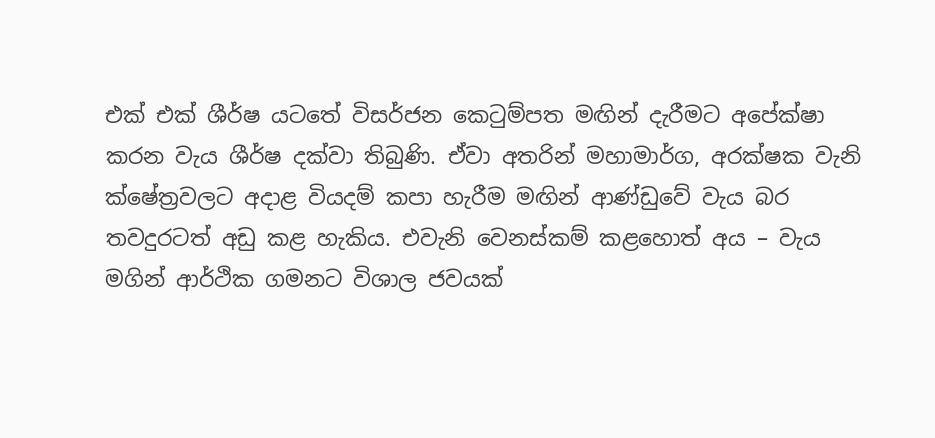එක් එක් ශීර්ෂ යටතේ විසර්ජන කෙටුම්පත මඟින් දැරීමට අපේක්ෂා කරන වැය ශීර්ෂ දක්වා තිබුණි. ඒවා අතරින් මහාමාර්ග, අරක්ෂක වැනි ක්ෂේත්‍රවලට අදාළ වියදම් කපා හැරීම මඟින් ආණ්ඩුවේ වැය බර තවදුරටත් අඩු කළ හැකිය. එවැනි වෙනස්කම් කළහොත් අය – වැය මගින් ආර්ථික ගමනට විශාල ජවයක්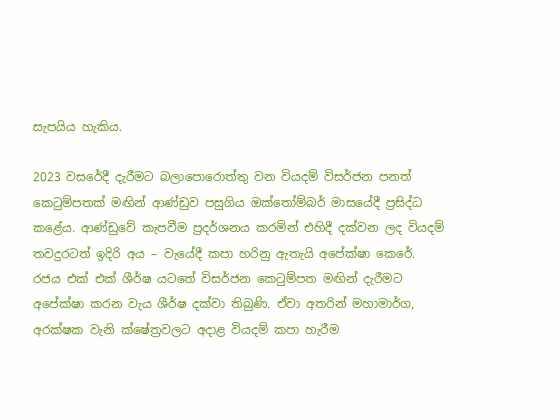සැපයිය හැකිය.

2023 වසරේදී දැරීමට බලාපො‍රොත්තු වන වියදම් විසර්ජන පනත් කෙටුම්පතක් මඟින් ආණ්ඩුව පසුගිය ඔක්තෝම්බර් මාසයේදී ප්‍රසිද්ධ කළේය. ආණ්ඩුවේ කැපවීම ප්‍රදර්ශනය කරමින් එහිදී දක්වන ලද වියදම් තවදුරටත් ඉදිරි අය – වැයේදී කපා හරිනු ඇතැයි අපේක්ෂා කෙරේ. රජය එක් එක් ශීර්ෂ යටතේ විසර්ජන කෙටුම්පත මඟින් දැරීමට අපේක්ෂා කරන වැය ශීර්ෂ දක්වා තිබුණි. ඒවා අතරින් මහාමාර්ග, අරක්ෂක වැනි ක්ෂේත්‍රවලට අදාළ වියදම් කපා හැරීම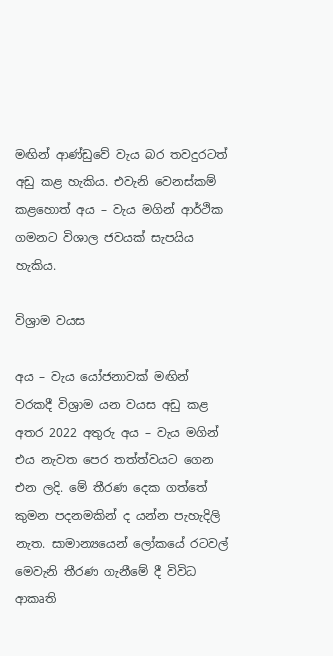මඟින් ආණ්ඩුවේ වැය බර තවදුරටත් අඩු කළ හැකිය. එවැනි වෙනස්කම් කළහොත් අය – වැය මගින් ආර්ථික ගමනට විශාල ජවයක් සැපයිය හැකිය.

විශ්‍රාම වයස

අය – වැය යෝජනාවක් මඟින් වරකදී විශ්‍රාම යන වයස අඩු කළ අතර 2022 අතුරු අය – වැය මගින් එය නැවත පෙර තත්ත්වයට ගෙන එන ලදි. මේ තීරණ දෙක ගත්තේ කුමන පදනමකින් ද යන්න පැහැදිලි නැත. සාමාන්‍යයෙන් ලෝකයේ රටවල් මෙවැනි තීරණ ගැනීමේ දී විවිධ ආකෘති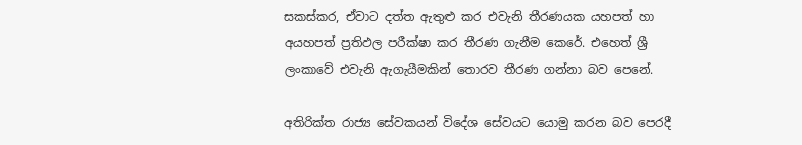සකස්කර, ඒවාට දත්ත ඇතුළු කර එවැනි තීරණයක යහපත් හා අයහපත් ප්‍රතිඵල පරීක්ෂා කර තීරණ ගැනීම කෙරේ. එහෙත් ශ්‍රී ලංකාවේ එවැනි ඇගැයීමකින් තොරව තීරණ ගන්නා බව පෙනේ.

අතිරික්ත රාජ්‍ය සේවකයන් විදේශ සේවයට යොමු කරන බව පෙරදී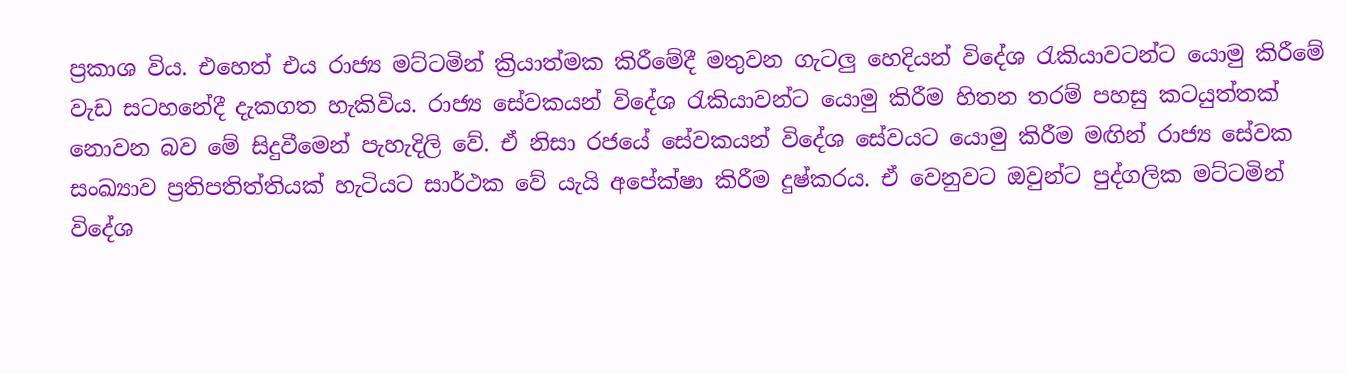ප්‍රකාශ විය. එහෙත් එය රාජ්‍ය මට්ටමින් ක්‍රියාත්මක කිරීමේදී මතුවන ගැටලු හෙදියන් විදේශ රැකියාවටන්ට යොමු කිරීමේ වැඩ සටහනේදී දැකගත හැකිවිය. රාජ්‍ය සේවකයන් විදේශ රැකියාවන්ට යොමු කිරීම හිතන තරම් පහසු කටයුත්තක් නොවන බව මේ සිදුවීමෙන් පැහැදිලි වේ. ඒ නිසා රජයේ සේවකයන් විදේශ සේවයට යොමු කිරීම මඟින් රාජ්‍ය සේවක සංඛ්‍යාව ප්‍රතිපතිත්තියක් හැටියට සාර්ථක වේ යැයි අපේක්ෂා කිරීම දුෂ්කරය. ඒ වෙනුවට ඔවුන්ට පුද්ගලික මට්ටමින් විදේශ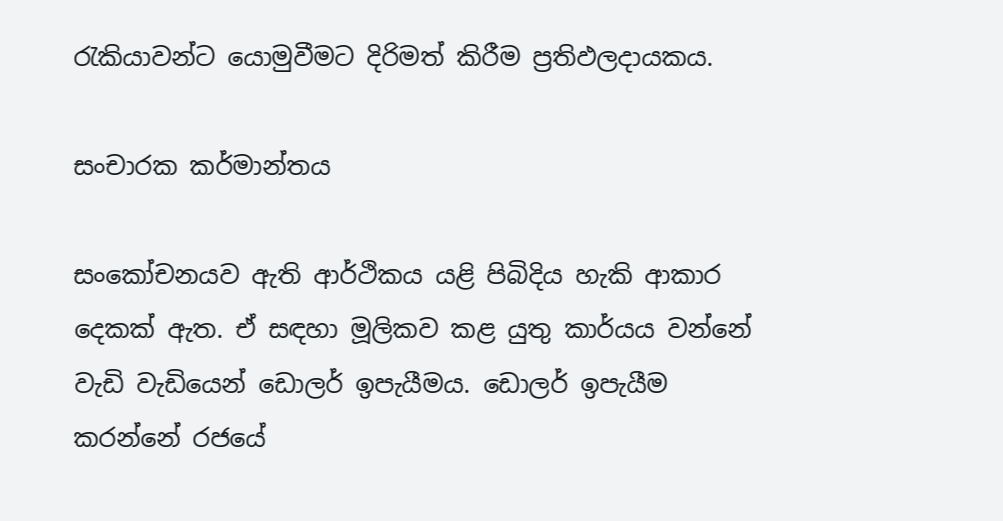රැකියාවන්ට යොමුවීමට දිරිමත් කිරීම ප්‍රතිඵලදායකය.

සංචාරක කර්මාන්තය

සංකෝචනයව ඇති ආර්ථිකය යළි පිබිදිය හැකි ආකාර දෙකක් ඇත. ඒ සඳහා මූලිකව කළ යුතු කාර්යය වන්නේ වැඩි වැඩියෙන් ඩොලර් ඉපැයීමය. ඩොලර් ඉපැයීම කරන්නේ රජයේ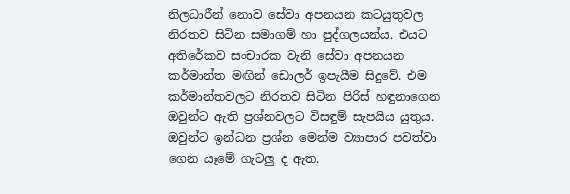නිලධාරීන් නොව සේවා අපනයන කටයුතුවල නිරතව සිටින සමාගම් හා පුද්ගලයන්ය. එයට අතිරේකව සංචාරක වැනි සේවා අපනයන කර්මාන්ත මඟින් ඩොලර් ඉපැයීම සිදුවේ. එම කර්මාන්තවලට නිරතව සිටින පිරිස් හඳුනාගෙන ඔවුන්ට ඇති ප්‍රශ්නවලට විසඳුම් සැපයිය යුතුය. ඔවුන්ට ඉන්ධන ප්‍රශ්න මෙන්ම ව්‍යාපාර පවත්වා ගෙන යෑමේ ගැටලු ද ඇත.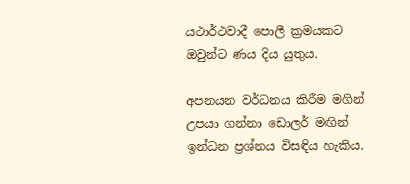යථාර්ථවාදී පොලී ක්‍රමයකට ඔවුන්ට ණය දිය යුතුය.

අපනයන වර්ධනය කිරීම මගින් උපයා ගන්නා ඩොලර් මඟින් ඉන්ධන ප්‍රශ්නය විසඳිය හැකිය.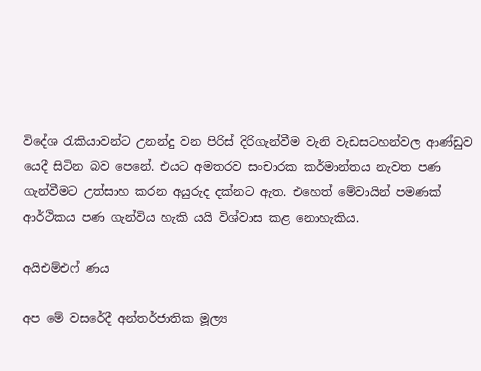විදේශ රැකියාවන්ට උනන්දු වන පිරිස් දිරිගැන්වීම වැනි වැඩසටහන්වල ආණ්ඩුව යෙදී සිටින බව පෙනේ. එයට අමතරව සංචාරක කර්මාන්තය නැවත පණ ගැන්වීමට උත්සාහ කරන අයුරුද දක්නට ඇත. එහෙත් මේවායින් පමණක් ආර්ථිකය පණ ගැන්විය හැකි යයි විශ්වාස කළ නොහැකිය.

අයිඑම්එෆ් ණය

අප මේ වසරේදී අන්තර්ජාතික මූල්‍ය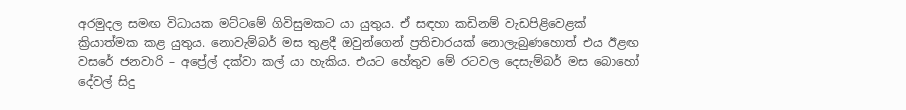අරමුදල සමඟ විධායක මට්ටමේ ගිවිසුමකට යා යුතුය. ඒ සඳහා කඩිනම් වැඩපිළිවෙළක් ක්‍රියාත්මක කළ යුතුය. නොවැම්බර් මස තුළදී ඔවුන්ගෙන් ප්‍රතිචාරයක් නොලැබුණහොත් එය ඊළඟ වසරේ ජනවාරි – අප්‍රේල් දක්වා කල් යා හැකිය. එයට හේතුව මේ රටවල දෙසැම්බර් මස බොහෝ දේවල් සිදු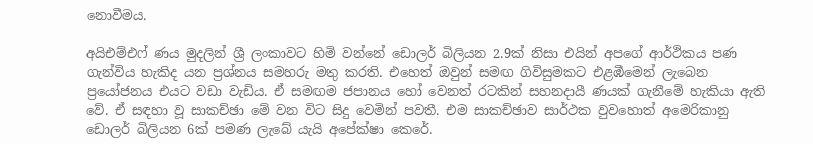නොවීමය.

අයිඑම්එෆ් ණය මුදලින් ශ්‍රී ලංකාවට හිමි වන්නේ ඩොලර් බිලියන 2.9ක් නිසා එයින් අපගේ ආර්ථිකය පණ ගැන්විය හැකිද යන ප්‍රශ්නය සමහරු මතු කරති. එහෙත් ඔවුන් සමඟ ගිවිසුමකට එළඹීමෙන් ලැබෙන ප්‍රයෝජනය එයට වඩා වැඩිය. ඒ සමඟම ජපානය හෝ වෙනත් රටකින් සහනදායී ණයක් ගැනීමේ හැකියා ඇති වේ. ඒ සඳහා වූ සාකච්ඡා මේ වන විට සිදු වෙමින් පවතී. එම සාකච්ඡාව සාර්ථක වුවහොත් අමෙරිකානු ඩොලර් බිලියන 6ක් පමණ ලැබේ යැයි අපේක්ෂා කෙරේ.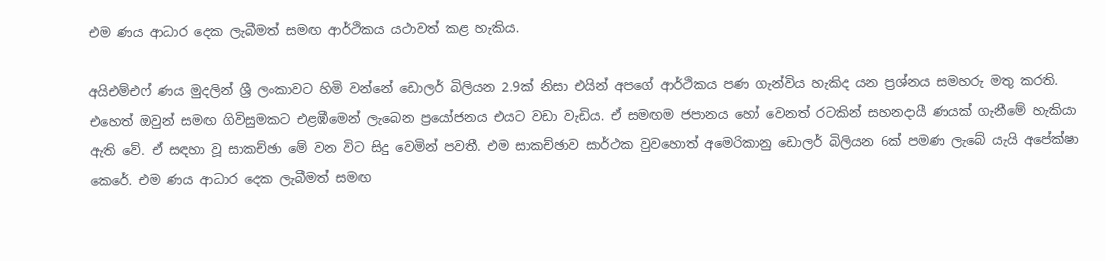එම ණය ආධාර දෙක ලැබීමත් සමඟ ආර්ථිකය යථාවත් කළ හැකිය.

අයිඑම්එෆ් ණය මුදලින් ශ්‍රී ලංකාවට හිමි වන්නේ ඩොලර් බිලියන 2.9ක් නිසා එයින් අපගේ ආර්ථිකය පණ ගැන්විය හැකිද යන ප්‍රශ්නය සමහරු මතු කරති. එහෙත් ඔවුන් සමඟ ගිවිසුමකට එළඹීමෙන් ලැබෙන ප්‍රයෝජනය එයට වඩා වැඩිය. ඒ සමඟම ජපානය හෝ වෙනත් රටකින් සහනදායී ණයක් ගැනීමේ හැකියා ඇති වේ. ඒ සඳහා වූ සාකච්ඡා මේ වන විට සිදු වෙමින් පවතී. එම සාකච්ඡාව සාර්ථක වුවහොත් අමෙරිකානු ඩොලර් බිලියන 6ක් පමණ ලැබේ යැයි අපේක්ෂා කෙරේ. එම ණය ආධාර දෙක ලැබීමත් සමඟ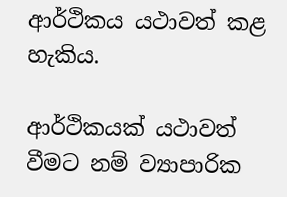ආර්ථිකය යථාවත් කළ හැකිය.

ආර්ථිකයක් යථාවත් වීමට නම් ව්‍යාපාරික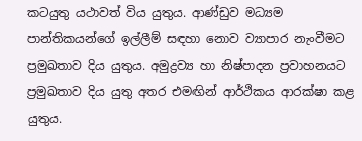කටයුතු යථාවත් විය යුතුය. ආණ්ඩුව මධ්‍යම පාන්තිකයන්ගේ ඉල්ලීම් සඳහා නොව ව්‍යාපාර නැංවීමට ප්‍රමුඛතාව දිය යුතුය. අමුද්‍රව්‍ය හා නිෂ්පාදන ප්‍රවාහනයට ප්‍රමුඛතාව දිය යුතු අතර එමඟින් ආර්ථිකය ආරක්ෂා කළ යුතුය.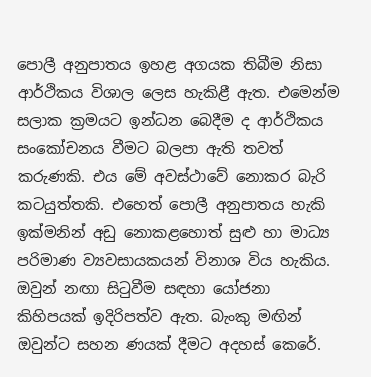පොලී අනුපාතය ඉහළ අගයක තිබීම නිසා ආර්ථිකය විශාල ලෙස හැකිළී ඇත. එමෙන්ම සලාක ක්‍රමයට ඉන්ධන බෙදීම ද ආර්ථිකය සංකෝචනය වීමට බලපා ඇති තවත් කරුණකි. එය මේ අවස්ථාවේ නොකර බැරි කටයුත්තකි. එහෙත් පොලී අනුපාතය හැකි ඉක්මනින් අඩු නොකළහොත් සුළු හා මාධ්‍ය පරිමාණ ව්‍යවසායකයන් විනාශ විය හැකිය. ඔවුන් නඟා සිටුවීම සඳහා යෝජනා කිහිපයක් ඉදිරිපත්ව ඇත. බැංකු මඟින් ඔවුන්ට සහන ණයක් දීමට අදහස් කෙරේ.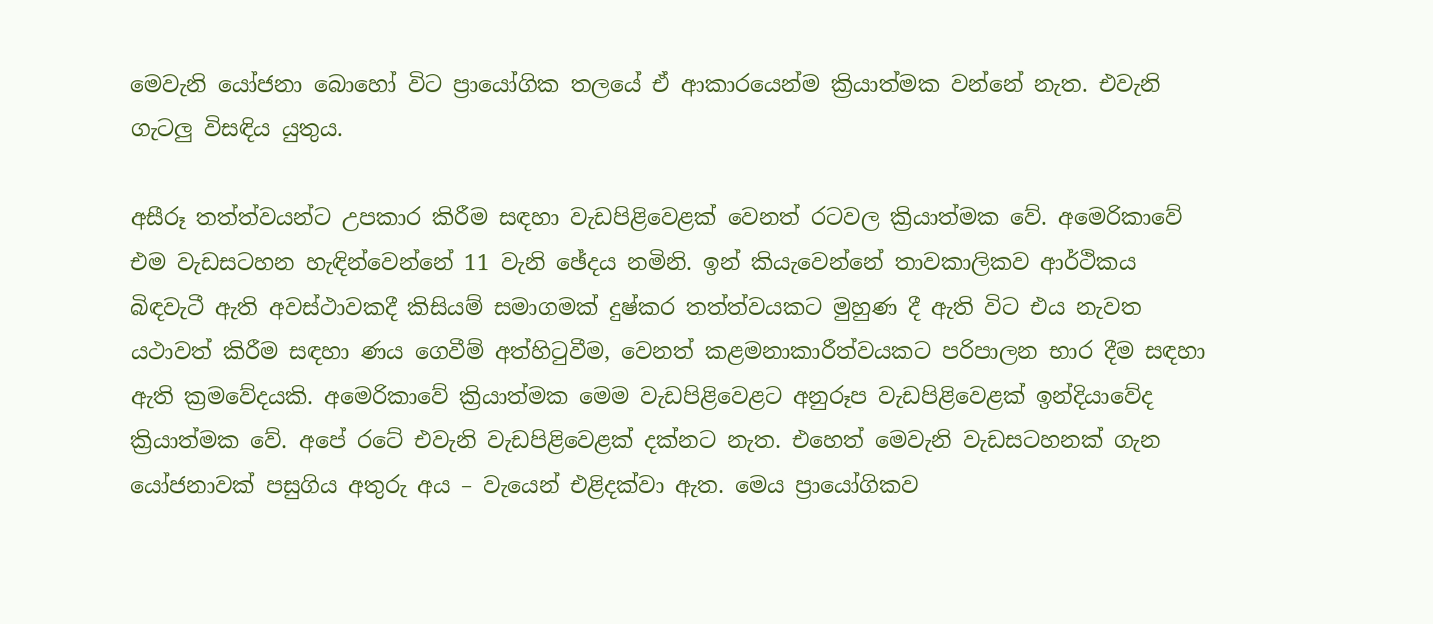මෙවැනි යෝජනා බොහෝ විට ප්‍රායෝගික තලයේ ඒ ආකාරයෙන්ම ක්‍රියාත්මක වන්නේ නැත. එවැනි ගැටලු විසඳිය යුතුය.

අසීරූ තත්ත්වයන්ට උපකාර කිරීම සඳහා වැඩපිළිවෙළක් වෙනත් රටවල ක්‍රියාත්මක වේ. අමෙරිකාවේ එම වැඩසටහන හැඳින්වෙන්නේ 11 වැනි ඡේදය නමිනි. ඉන් කියැවෙන්නේ තාවකාලිකව ආර්ථිකය බිඳවැටී ඇති අවස්ථාවකදී කිසියම් සමාගමක් දුෂ්කර තත්ත්වයකට මුහුණ දී ඇති විට එය නැවත යථාවත් කිරීම සඳහා ණය ගෙවීම් අත්හිටුවීම, වෙනත් කළමනාකාරීත්වයකට පරිපාලන භාර දීම සඳහා ඇති ක්‍රමවේදයකි. අමෙරිකාවේ ක්‍රියාත්මක මෙම වැඩපිළිවෙළට අනුරූප වැඩපිළිවෙළක් ඉන්දියාවේද ක්‍රියාත්මක වේ. අපේ රටේ එවැනි වැඩපිළිවෙළක් දක්නට නැත. එහෙත් මෙවැනි වැඩසටහනක් ගැන යෝජනාවක් පසුගිය අතුරු අය – වැයෙන් එළිදක්වා ඇත. මෙය ප්‍රායෝගිකව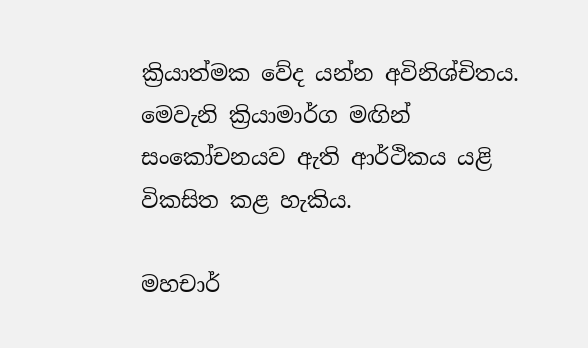ක්‍රියාත්මක වේද යන්න අවිනිශ්චිතය. මෙවැනි ක්‍රියාමාර්ග මඟින් සංකෝචනයව ඇති ආර්ථිකය යළි විකසිත කළ හැකිය.

මහචාර්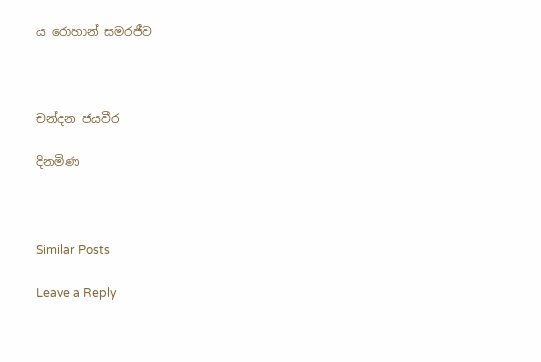ය රොහාන් සමරජීව



චන්දන ජයවීර

දිනමිණ



Similar Posts

Leave a Reply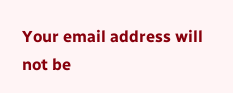Your email address will not be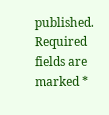published. Required fields are marked *